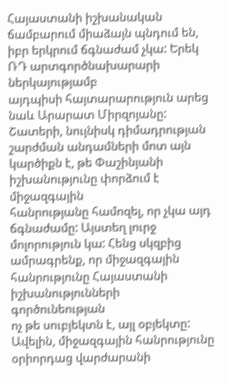Հայաստանի իշխանական
ճամբարում միաձայն պնդում են, իբր երկրում ճգնաժամ չկա: Երեկ ՌԴ արտգործնախարարի ներկայությամբ
այդպիսի հայտարարություն արեց նաև Արարատ Միրզոյանը: Շատերի, նույնիսկ դիմադրության
շարժման անդամների մոտ այն կարծիքն է, թե Փաշինյանի իշխանությունը փորձում է միջազգային
հանրությանը համոզել, որ չկա այդ ճգնաժամը: Այստեղ լուրջ մոլորություն կա: Հենց սկզբից
ամրագրենք, որ միջազգային հանրությունը Հայաստանի իշխանությունների գործունեության
ոչ թե սուբյեկտն է, այլ օբյեկտը: Ավելին, միջազգային հանրությունը օրիորդաց վարժարանի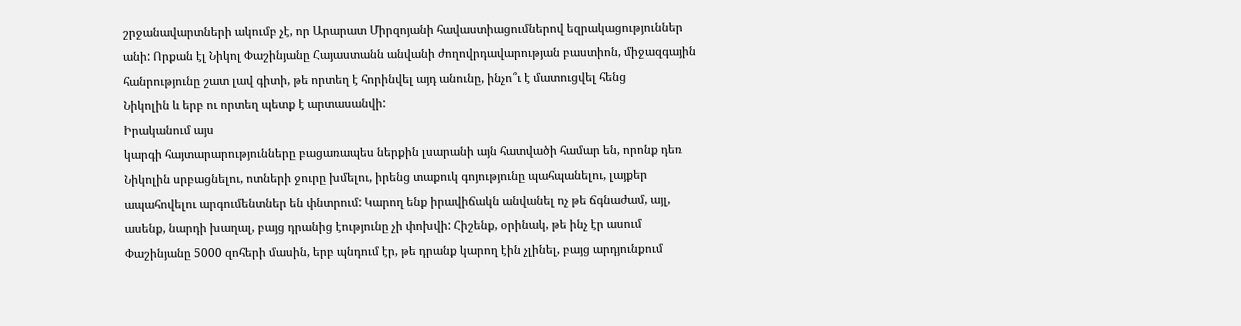շրջանավարտների ակումբ չէ, որ Արարատ Միրզոյանի հավաստիացումներով եզրակացություններ
անի: Որքան էլ Նիկոլ Փաշինյանը Հայաստանն անվանի ժողովրդավարության բաստիոն, միջազգային
հանրությունը շատ լավ գիտի, թե որտեղ է հորինվել այդ անունը, ինչո՞ւ է մատուցվել հենց
Նիկոլին և երբ ու որտեղ պետք է արտասանվի:
Իրականում այս
կարգի հայտարարությունները բացառապես ներքին լսարանի այն հատվածի համար են, որոնք դեռ
Նիկոլին սրբացնելու, ոտների ջուրը խմելու, իրենց տաքուկ գոյությունը պահպանելու, լայքեր
ապահովելու արգումենտներ են փնտրում: Կարող ենք իրավիճակն անվանել ոչ թե ճգնաժամ, այլ,
ասենք, նարդի խաղալ, բայց դրանից էությունը չի փոխվի: Հիշենք, օրինակ, թե ինչ էր ասում
Փաշինյանը 5000 զոհերի մասին, երբ պնդում էր, թե դրանք կարող էին չլինել, բայց արդյունքում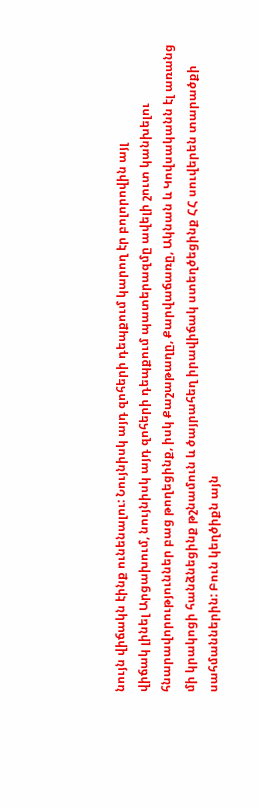նույն վիճակն էինք ունենալու: Նույնիսկ այդ զոհերի դեպքում կարող էր բոլորովին այլ
վիճակ լինել Արցախում, նույնիսկ այդ զոհերի դեպքում պատերազմը ավելի շուտ կանխելու
հնարավորություններ բաց թողեցինք, իսկ Քաշաթաղը, Քարվաճառը, Ակնան և Կովսականն էլ առանց
մի կրակոցի հանձնեցինք թշնամուն և ծայրահեղ իրավիճակ ստեղծեցինք ՀՀ սուվերեն տարածքի
սահմաններին: Բուն կեղծիքն այն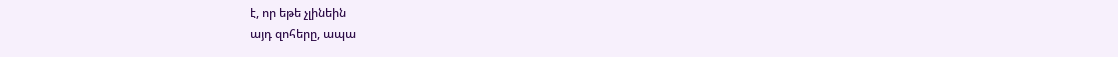է, որ եթե չլինեին
այդ զոհերը, ապա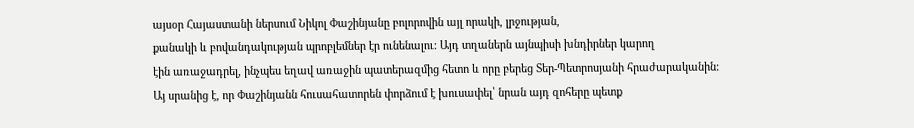այսօր Հայաստանի ներսում Նիկոլ Փաշինյանը բոլորովին այլ որակի, լրջության,
քանակի և բովանդակության պրոբլեմներ էր ունենալու: Այդ տղաներն այնպիսի խնդիրներ կարող
էին առաջադրել, ինչպես եղավ առաջին պատերազմից հետո և որը բերեց Տեր-Պետրոսյանի հրաժարականին:
Այ սրանից է, որ Փաշինյանն հուսահատորեն փորձում է խուսափել՝ նրան այդ զոհերը պետք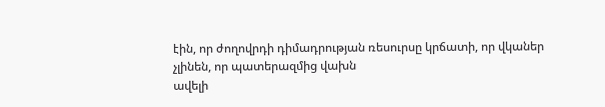էին, որ ժողովրդի դիմադրության ռեսուրսը կրճատի, որ վկաներ չլինեն, որ պատերազմից վախն
ավելի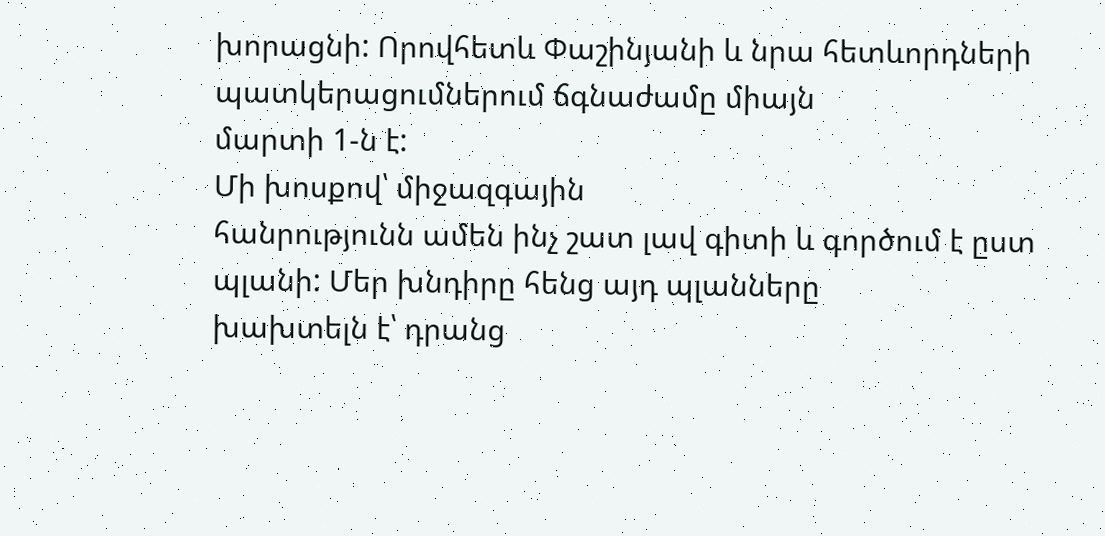խորացնի: Որովհետև Փաշինյանի և նրա հետևորդների պատկերացումներում ճգնաժամը միայն
մարտի 1-ն է:
Մի խոսքով՝ միջազգային
հանրությունն ամեն ինչ շատ լավ գիտի և գործում է ըստ պլանի: Մեր խնդիրը հենց այդ պլանները
խախտելն է՝ դրանց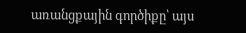առանցքային գործիքը՝ այս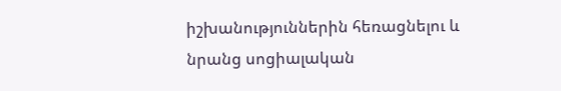իշխանություններին հեռացնելու և նրանց սոցիալական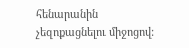հենարանին չեզոքացնելու միջոցով: